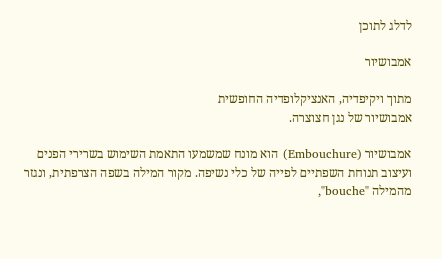לדלג לתוכן

אמבושיור

מתוך ויקיפדיה, האנציקלופדיה החופשית
אמבושיור של נגן חצוצרה.

אמבושיור (Embouchure) הוא מונח שמשמעו התאמת השימוש בשרירי הפנים ועיצוב תנוחת השפתיים לפייה של כלי נשיפה. מקור המילה בשפה הצרפתית, ונגזר מהמילה "bouche",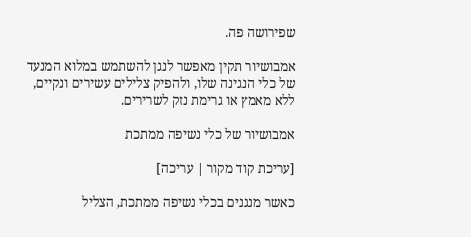שפירושה פה.

אמבושיור תקין מאפשר לנגן להשתמש במלוא המנעד של כלי הנגינה שלו, ולהפיק צלילים עשירים ונקיים, ללא מאמץ או גרימת נזק לשרירים.

אמבושיור של כלי נשיפה ממתכת

[עריכת קוד מקור | עריכה]

כאשר מנגנים בכלי נשיפה ממתכת, הצליל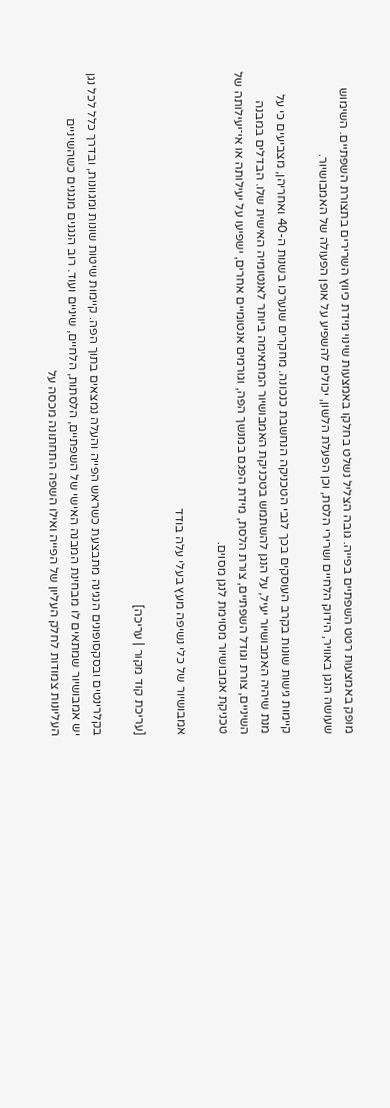מופק באמצעות רטט השפתיים בפייה. גובה הצליל נשלט בחלקו באמצעות שינוי מידת כיווץ השרירים בתצורת השפתיים. השימוש שעושה הנגן באוויר, הידוק הלחיים ושרירי הלסת, וכן הפעלת הלשון, יכולים להשפיע על אופן הפעולה של האמבושיור.

קיימות גישות שונות בקרב העוסקים בכך לגבי הטכניקה הנחשבת כנכונה. מחקרים שנערכו בשנות ה-40 ואחריהן, מצביעים כי על מנת שיהיה האמבושיור יעיל, על הנגן להשתמש בטכניקת האמבושיור המתאימה ביותר לאנטומיה האישית שלו. הבדלים במבנה השיניים, צורת וגודל השפתיים, צורת הלסת, מידת הפגם במנשך הפה, וגורמים אנטומיים אחרים, ישפיעו על יעילותה או אי־יעילותה של טכניקת אמבושיור מסוימת לנגן מסוים.

אמבושיור של כלי נשיפה מעץ בעלי עלה בודד

[עריכת קוד מקור | עריכה]

בקלרינטים ובסקסופונים הנגינה מתבצעת כשראש הפייה והעלה נמצאים בתוך הפה. קיימות שיטות שונות ומגוונות, ובדרך כלל לכל נגן יש אמבושיור שמתאים לו מבחינת המבנה האישי של השפתיים, הלסתות, הלחיים, שיניים ועוד. רוב הנגנים מנגנים כשהשיניים העליונות צמודות לחלק העליון של הפייה ואילו השפה התחתונה מכסה על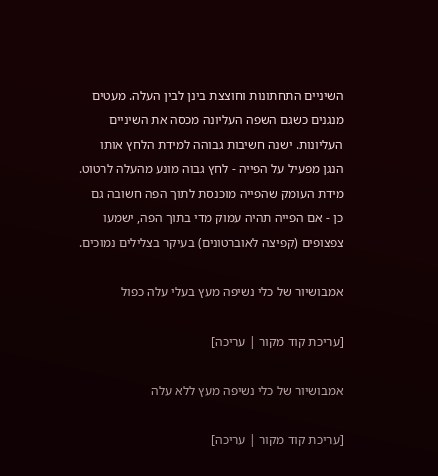השיניים התחתונות וחוצצת בינן לבין העלה. מעטים מנגנים כשגם השפה העליונה מכסה את השיניים העליונות. ישנה חשיבות גבוהה למידת הלחץ אותו הנגן מפעיל על הפייה - לחץ גבוה מונע מהעלה לרטוט. מידת העומק שהפייה מוכנסת לתוך הפה חשובה גם כן - אם הפייה תהיה עמוק מדי בתוך הפה, ישמעו צפצופים (קפיצה לאוברטונים) בעיקר בצלילים נמוכים.

אמבושיור של כלי נשיפה מעץ בעלי עלה כפול

[עריכת קוד מקור | עריכה]

אמבושיור של כלי נשיפה מעץ ללא עלה

[עריכת קוד מקור | עריכה]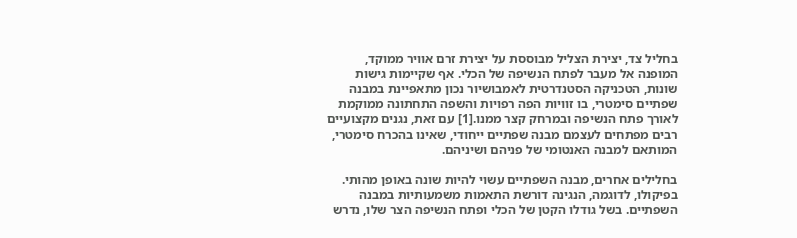בחליל צד, יצירת הצליל מבוססת על יצירת זרם אוויר ממוקד, המופנה אל מעבר לפתח הנשיפה של הכלי. אף שקיימות גישות שונות, הטכניקה הסטנדרטית לאמבושיור נכון מתאפיינת במבנה שפתיים סימטרי, בו זוויות הפה רפויות והשפה התחתונה ממוקמת לאורך פתח הנשיפה ובמרחק קצר ממנו.[1] עם זאת, נגנים מקצועיים רבים מפתחים לעצמם מבנה שפתיים ייחודי, שאינו בהכרח סימטרי, המותאם למבנה האנטומי של פניהם ושיניהם.

בחלילים אחרים, מבנה השפתיים עשוי להיות שונה באופן מהותי. בפיקולו, לדוגמה, הנגינה דורשת התאמות משמעותיות במבנה השפתיים. בשל גודלו הקטן של הכלי ופתח הנשיפה הצר שלו, נדרש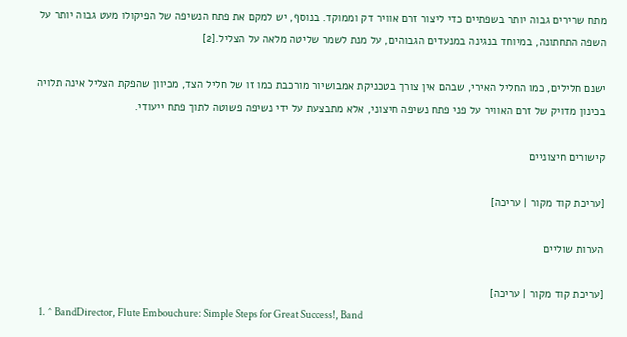מתח שרירים גבוה יותר בשפתיים כדי ליצור זרם אוויר דק וממוקד. בנוסף, יש למקם את פתח הנשיפה של הפיקולו מעט גבוה יותר על השפה התחתונה, במיוחד בנגינה במנעדים הגבוהים, על מנת לשמר שליטה מלאה על הצליל.[2]

ישנם חלילים, כמו החליל האירי, שבהם אין צורך בטכניקת אמבושיור מורכבת כמו זו של חליל הצד, מכיוון שהפקת הצליל אינה תלויה בכינון מדויק של זרם האוויר על פני פתח נשיפה חיצוני, אלא מתבצעת על ידי נשיפה פשוטה לתוך פתח ייעודי.

קישורים חיצוניים

[עריכת קוד מקור | עריכה]

הערות שוליים

[עריכת קוד מקור | עריכה]
  1. ^ BandDirector, Flute Embouchure: Simple Steps for Great Success!, Band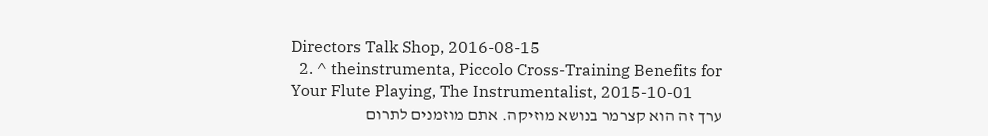Directors Talk Shop, 2016-08-15
  2. ^ theinstrumenta, Piccolo Cross-Training Benefits for Your Flute Playing, The Instrumentalist, 2015-10-01
ערך זה הוא קצרמר בנושא מוזיקה. אתם מוזמנים לתרום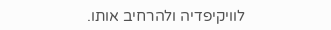לוויקיפדיה ולהרחיב אותו.